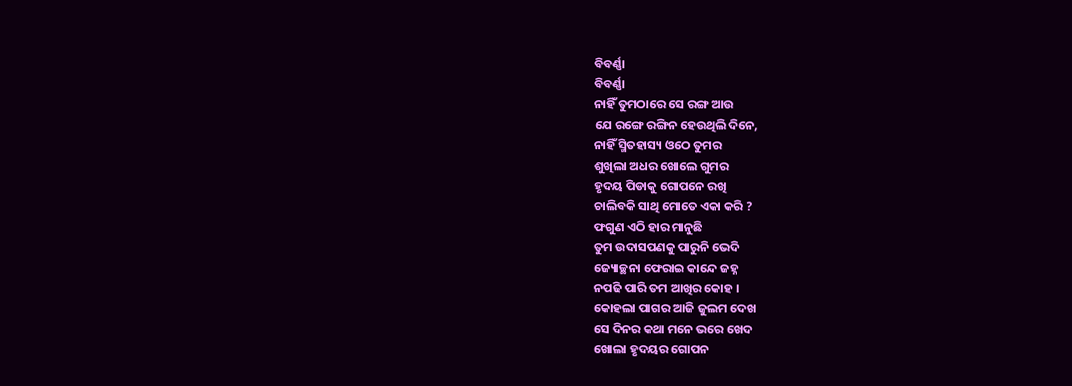ବିବର୍ଣ୍ଣା
ବିବର୍ଣ୍ଣା
ନାହିଁ ତୁମଠାରେ ସେ ରଙ୍ଗ ଆଉ
ଯେ ରଙ୍ଗେ ରଙ୍ଗିନ ହେଉଥିଲି ଦିନେ,
ନାହିଁ ସ୍ମିତହାସ୍ୟ ଓଠେ ତୁମର
ଶୁଖିଲା ଅଧର ଖୋଲେ ଗୁମର
ହୃଦୟ ପିଡାକୁ ଗୋପନେ ରଖି
ଚାଲିବକି ସାଥି ମୋତେ ଏକା କରି ?
ଫଗୁଣ ଏଠି ହାର ମାନୁଛି
ତୁମ ଉଦାସପଣକୁ ପାରୁନି ଭେଦି
ଜ୍ୟୋଚ୍ଛନା ଫେରାଇ କାନ୍ଦେ ଜହ୍ନ
ନପଢି ପାରି ତମ ଆଖିର କୋହ ।
କୋହଲା ପାଗର ଆଜି ଜୁଲମ ଦେଖ
ସେ ଦିନର କଥା ମନେ ଭରେ ଖେଦ
ଖୋଲା ହୃଦୟର ଗୋପନ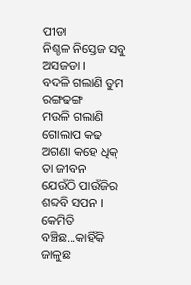ପୀଡା
ନିଶ୍ଚଳ ନିସ୍ତେଜ ସବୁ ଅସଜଡା ।
ବଦଳି ଗଲାଣି ତୁମ ରଙ୍ଗଢଙ୍ଗ
ମଉଳି ଗଲାଣି ଗୋଲାପ କଢ
ଅଗଣା କହେ ଧିକ୍ ତା ଜୀବନ
ଯେଉଁଠି ପାଉଁଜିର ଶବ୍ଦବି ସପନ ।
କେମିତି ବଞ୍ଚିଛ...କାହିଁକି ଜାଳୁଛ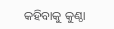କହିବାକୁ କୁଣ୍ଠା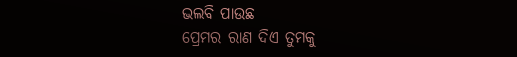ଭଲବି ପାଉଛ
ପ୍ରେମର ରାଣ ଦିଏ ତୁମକୁ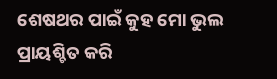ଶେଷଥର ପାଇଁ କୁହ ମୋ ଭୁଲ
ପ୍ରାୟଶ୍ଚିତ କରି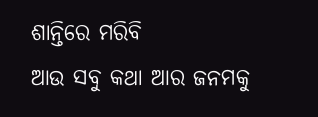ଶାନ୍ତିରେ ମରିବି
ଆଉ ସବୁ କଥା ଆର ଜନମକୁ